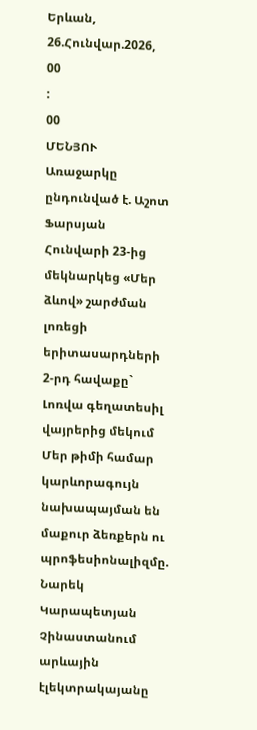Երևան, 26.Հունվար.2026,
00
:
00
ՄԵՆՅՈՒ
Առաջարկը ընդունված է. Աշոտ Ֆարսյան Հունվարի 23-ից մեկնարկեց «Մեր ձևով» շարժման լոռեցի երիտասարդների 2-րդ հավաքը` Լոռվա գեղատեսիլ վայրերից մեկում Մեր թիմի համար կարևորագույն նախապայման են մաքուր ձեռքերն ու պրոֆեսիոնալիզմը. Նարեկ Կարապետյան Չինաստանում արևային էլեկտրակայանը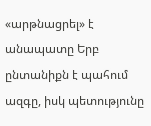«արթնացրել» է անապատը Երբ ընտանիքն է պահում ազգը, իսկ պետությունը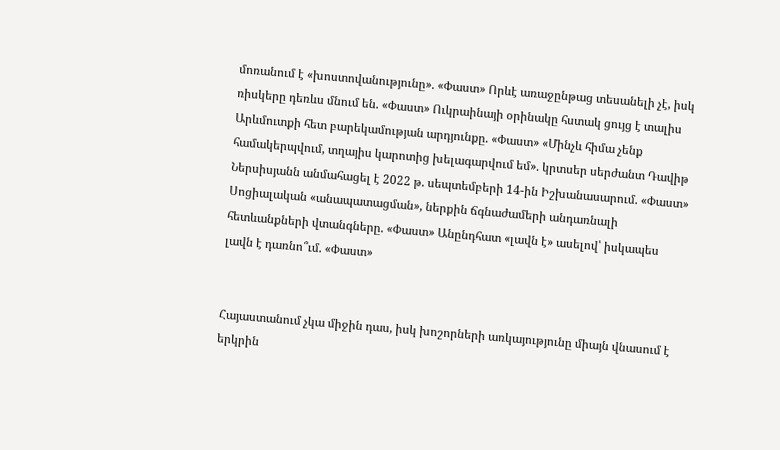մոռանում է «խոստովանությունը». «Փաստ» Որևէ առաջընթաց տեսանելի չէ, իսկ ռիսկերը դեռևս մնում են. «Փաստ» Ուկրաինայի օրինակը հստակ ցույց է տալիս Արևմուտքի հետ բարեկամության արդյունքը. «Փաստ» «Մինչև հիմա չենք համակերպվում, տղայիս կարոտից խելագարվում եմ». կրտսեր սերժանտ Դավիթ Ներսիսյանն անմահացել է 2022 թ. սեպտեմբերի 14-ին Իշխանասարում. «Փաստ» Սոցիալական «անապատացման», ներքին ճգնաժամերի անդառնալի հետևանքների վտանգները. «Փաստ» Անընդհատ «լավն է» ասելով՝ իսկապես լավն է դառնո՞ւմ. «Փաստ»


Հայաստանում չկա միջին դաս, իսկ խոշորների առկայությունը միայն վնասում է երկրին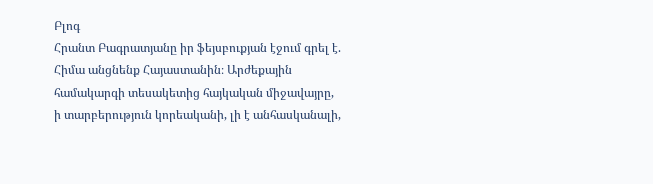Բլոգ
Հրանտ Բագրատյանը իր ֆեյսբուքյան էջում գրել է. Հիմա անցնենք Հայաստանին։ Արժեքային համակարգի տեսակետից հայկական միջավայրը, ի տարբերություն կորեականի, լի է անհասկանալի,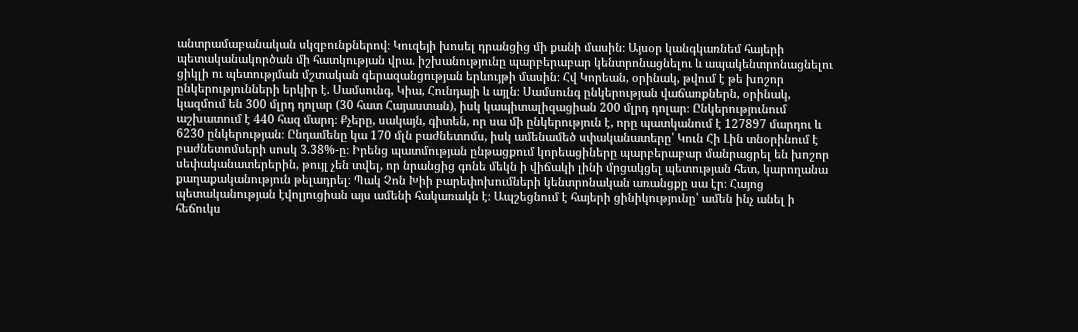անտրամաբանական սկզբունքներով։ Կուզեյի խոսել դրանցից մի քանի մասին։ Այսօր կանգկառնեմ հայերի պետականակործան մի հատկության վրա. իշխանությունը պարբերաբար կենտրոնացնելու և ապակենտրոնացնելու ցիկլի ու պետությման մշտական գերազանցության երևույթի մասին։ Հվ Կորեան, օրինակ, թվում է թե խոշոր ընկերությունների երկիր է. Սամսունգ, Կիա, Հունդայի և այլն։ Սամսունգ ընկերության վաճառքներն, օրինակ, կազմում են 300 մլրդ դոլար (30 հատ Հայաստան), իսկ կապիտալիզացիան 200 մլրդ դոլար։ Ընկերությունում աշխատում է 440 հազ մարդ։ Քչերը, սակայն, գիտեն, որ սա մի ընկերություն է, որը պատկանում է 127897 մարդու և 6230 ընկերության։ Ընդամենը կա 170 մլն բաժնետոմս, իսկ ամենամեծ սփականատերը՝ Կուն Հի Լին տնօրինում է բաժնետոմսերի սոսկ 3.38%-ը։ Իրենց պատմության ընթացքում կորեացիները պարբերաբար մանրացրել են խոշոր սեփականատերերին, թույլ չեն տվել, որ նրանցից գոնե մեկն ի վիճակի լինի մրցակցել պետության հետ, կարողանա քաղաքականություն թելադրել։ Պակ Չոն Խիի բարեփոխումների կենտրոնական առանցքը սա էր։ Հայոց պետականության էվոլյուցիան այս ամենի հակառակն է։ Ապշեցնում է հայերի ցինիկությունը՝ ամեն ինչ անել ի հեճուկս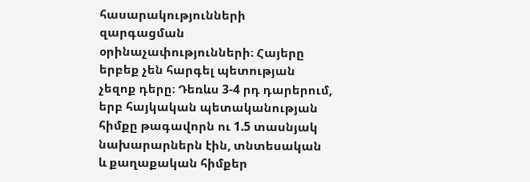հասարակությունների զարգացման օրինաչափությունների։ Հայերը երբեք չեն հարգել պետության չեզոք դերը։ Դեռևս 3-4 րդ դարերում, երբ հայկական պետականության հիմքը թագավորն ու 1.5 տասնյակ նախարարներն էին, տնտեսական և քաղաքական հիմքեր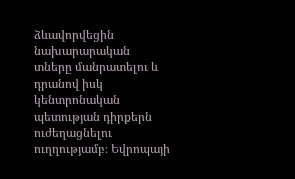ձևավորվեցին նախարարական տները մանրատելու և դրանով իսկ կենտրոնական պետության դիրքերն ուժեղացնելու ուղղությամբ։ Եվրոպայի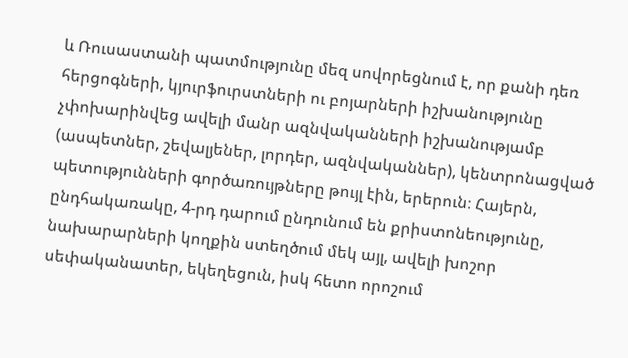և Ռուսաստանի պատմությունը մեզ սովորեցնում է, որ քանի դեռ հերցոգների, կյուրֆուրստների ու բոյարների իշխանությունը չփոխարինվեց ավելի մանր ազնվականների իշխանությամբ (ասպետներ, շեվալյեներ, լորդեր, ազնվականներ), կենտրոնացված պետությունների գործառույթները թույլ էին, երերուն։ Հայերն, ընդհակառակը, 4-րդ դարում ընդունում են քրիստոնեությունը, նախարարների կողքին ստեղծում մեկ այլ, ավելի խոշոր սեփականատեր, եկեղեցուն, իսկ հետո որոշում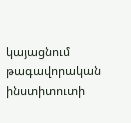կայացնում թագավորական ինստիտուտի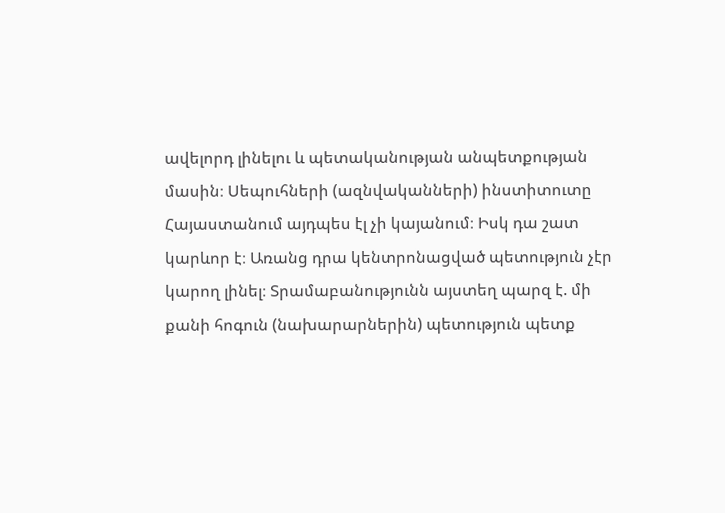ավելորդ լինելու և պետականության անպետքության մասին։ Սեպուհների (ազնվականների) ինստիտուտը Հայաստանում այդպես էլ չի կայանում։ Իսկ դա շատ կարևոր է։ Առանց դրա կենտրոնացված պետություն չէր կարող լինել։ Տրամաբանությունն այստեղ պարզ է. մի քանի հոգուն (նախարարներին) պետություն պետք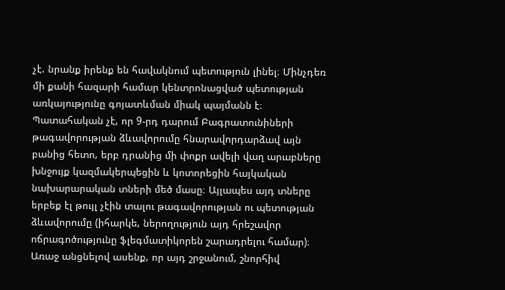չէ. նրանք իրենք են հավակնում պետություն լինել։ Մինչդեռ մի քանի հազարի համար կենտրոնացված պետության առկայությունը գոյատևման միակ պայմանն է։ Պատահական չէ, որ 9-րդ դարում Բագրատունիների թագավորության ձևավորումը հնարավորդարձավ այն բանից հետո, երբ դրանից մի փոքր ավելի վաղ արաբները խնջույք կազմակերպեցին և կոտորեցին հայկական նախարարական տների մեծ մասը։ Այլապես այդ տները երբեք էլ թույլ չէին տալու թագավորության ու պետության ձևավորումը (իհարկե, ներողություն այդ հրեշավոր ոճրագոծությունը ֆլեգմատիկորեն շարադրելու համար)։ Առաջ անցնելով ասենք, որ այդ շրջանում, շնորհիվ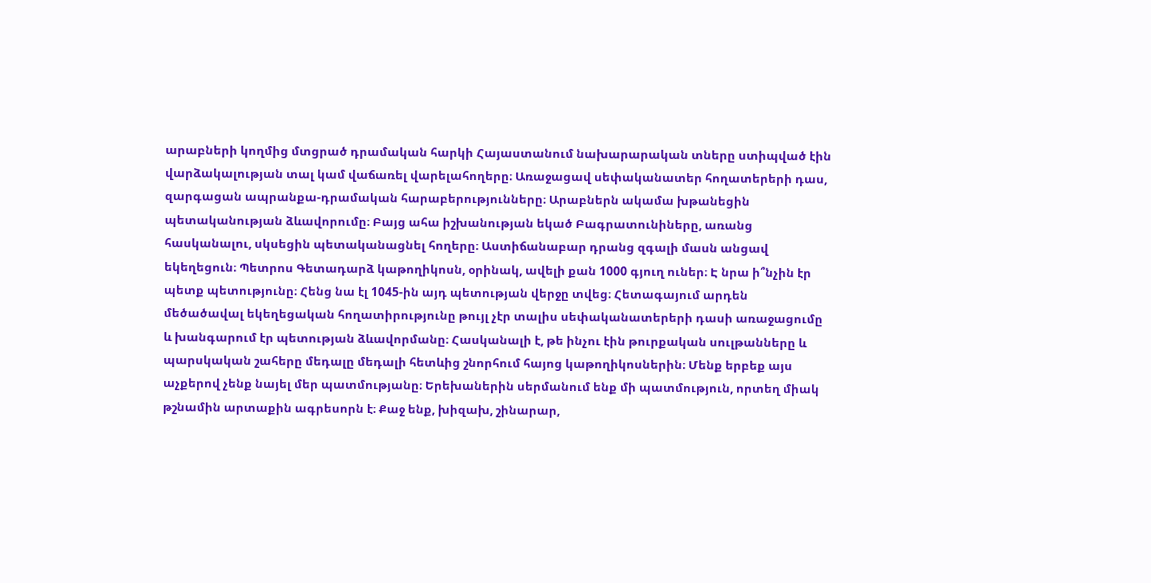արաբների կողմից մտցրած դրամական հարկի Հայաստանում նախարարական տները ստիպված էին վարձակալության տալ կամ վաճառել վարելահողերը։ Առաջացավ սեփականատեր հողատերերի դաս, զարգացան ապրանքա-դրամական հարաբերությունները։ Արաբներն ակամա խթանեցին պետականության ձևավորումը։ Բայց ահա իշխանության եկած Բագրատունիները, առանց հասկանալու, սկսեցին պետականացնել հողերը։ Աստիճանաբար դրանց զգալի մասն անցավ եկեղեցուն։ Պետրոս Գետադարձ կաթողիկոսն, օրինակ, ավելի քան 1000 գյուղ ուներ։ Է նրա ի՞նչին էր պետք պետությունը։ Հենց նա էլ 1045-ին այդ պետության վերջը տվեց։ Հետագայում արդեն մեծածավալ եկեղեցական հողատիրությունը թույլ չէր տալիս սեփականատերերի դասի առաջացումը և խանգարում էր պետության ձևավորմանը։ Հասկանալի է, թե ինչու էին թուրքական սուլթանները և պարսկական շահերը մեդալը մեդալի հետևից շնորհում հայոց կաթողիկոսներին։ Մենք երբեք այս աչքերով չենք նայել մեր պատմությանը։ Երեխաներին սերմանում ենք մի պատմություն, որտեղ միակ թշնամին արտաքին ագրեսորն է։ Քաջ ենք, խիզախ, շինարար,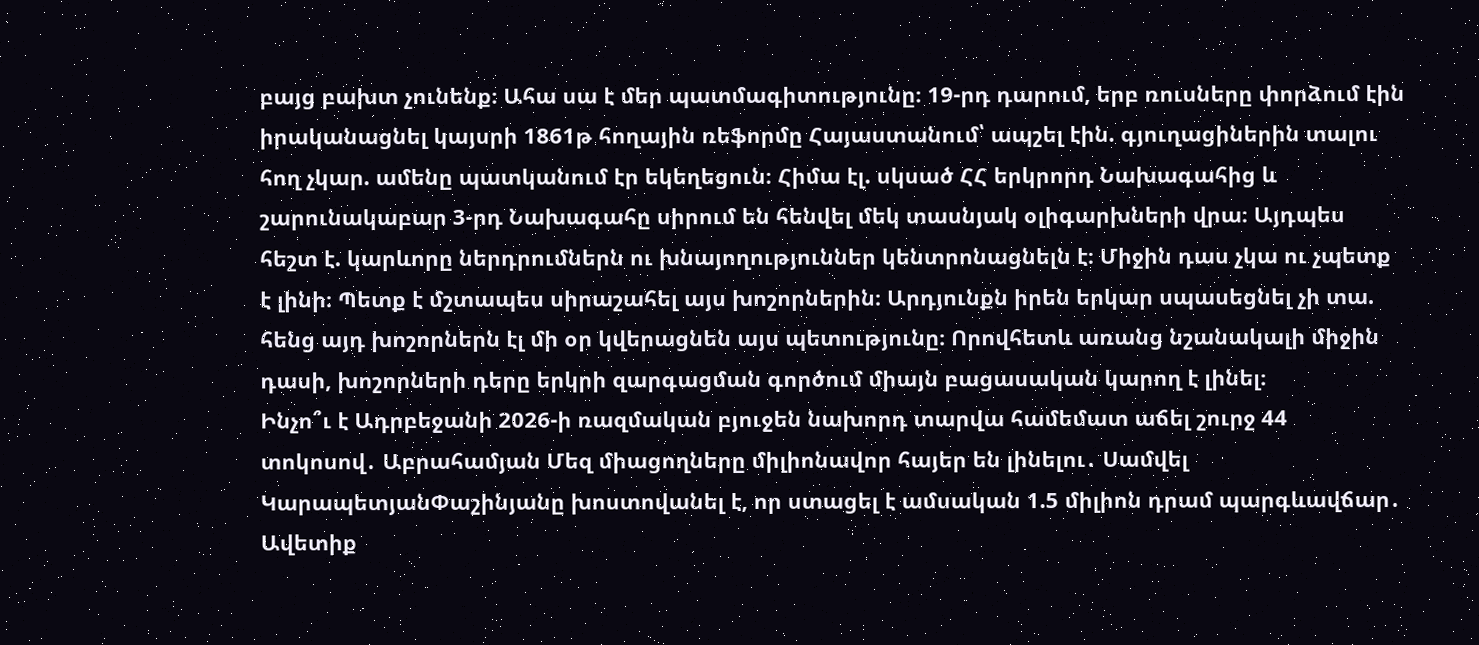բայց բախտ չունենք։ Ահա սա է մեր պատմագիտությունը։ 19-րդ դարում, երբ ռուսները փորձում էին իրականացնել կայսրի 1861թ հողային ռեֆորմը Հայաստանում՝ ապշել էին. գյուղացիներին տալու հող չկար. ամենը պատկանում էր եկեղեցուն։ Հիմա էլ. սկսած ՀՀ երկրորդ Նախագահից և շարունակաբար 3-րդ Նախագահը սիրում են հենվել մեկ տասնյակ օլիգարխների վրա։ Այդպես հեշտ է. կարևորը ներդրումներն ու խնայողություններ կենտրոնացնելն է։ Միջին դաս չկա ու չպետք է լինի։ Պետք է մշտապես սիրաշահել այս խոշորներին։ Արդյունքն իրեն երկար սպասեցնել չի տա. հենց այդ խոշորներն էլ մի օր կվերացնեն այս պետությունը։ Որովհետև առանց նշանակալի միջին դասի, խոշորների դերը երկրի զարգացման գործում միայն բացասական կարող է լինել։
Ինչո՞ւ է Ադրբեջանի 2026-ի ռազմական բյուջեն նախորդ տարվա համեմատ աճել շուրջ 44 տոկոսով․ Աբրահամյան Մեզ միացողները միլիոնավոր հայեր են լինելու․ Սամվել ԿարապետյանՓաշինյանը խոստովանել է, որ ստացել է ամսական 1.5 միլիոն դրամ պարգևավճար․ Ավետիք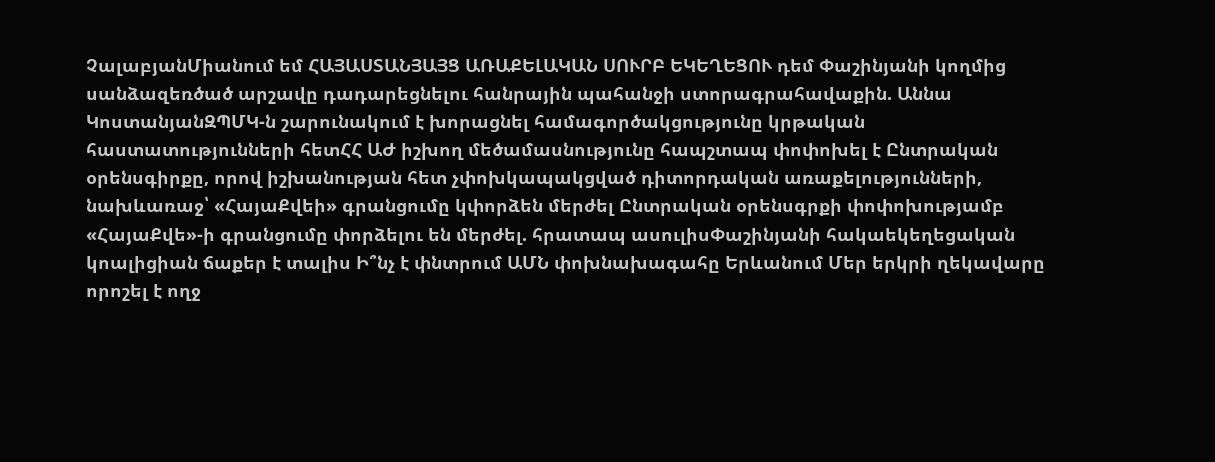ՉալաբյանՄիանում եմ ՀԱՅԱՍՏԱՆՅԱՅՑ ԱՌԱՔԵԼԱԿԱՆ ՍՈՒՐԲ ԵԿԵՂԵՑՈՒ դեմ Փաշինյանի կողմից սանձազեռծած արշավը դադարեցնելու հանրային պահանջի ստորագրահավաքին. Աննա ԿոստանյանԶՊՄԿ-ն շարունակում է խորացնել համագործակցությունը կրթական հաստատությունների հետՀՀ ԱԺ իշխող մեծամասնությունը հապշտապ փոփոխել է Ընտրական օրենսգիրքը, որով իշխանության հետ չփոխկապակցված դիտորդական առաքելությունների, նախևառաջ՝ «ՀայաՔվեի» գրանցումը կփորձեն մերժել Ընտրական օրենսգրքի փոփոխությամբ «ՀայաՔվե»-ի գրանցումը փորձելու են մերժել. հրատապ ասուլիսՓաշինյանի հակաեկեղեցական կոալիցիան ճաքեր է տալիս Ի՞նչ է փնտրում ԱՄՆ փոխնախագահը Երևանում Մեր երկրի ղեկավարը որոշել է ողջ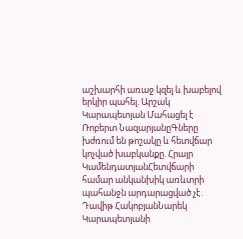աշխարհի առաջ կզել և խաբելով երկիր պահել. Արշակ Կարապետյան Մահացել է Ռոբերտ ՆազարյանըԳները խժռում են թոշակը և հետվճար կոչված խաբկանքը. Հրայր ԿամենդատյանՀետվճարի համար անկանխիկ առևտրի պահանջն արդարացված չէ․ Դավիթ ՀակոբյանՆարեկ Կարապետյանի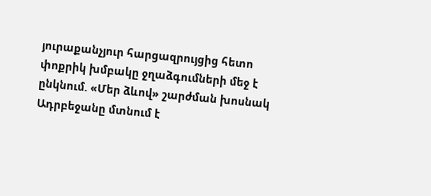յուրաքանչյուր հարցազրույցից հետո փոքրիկ խմբակը ջղաձգումների մեջ է ընկնում. «Մեր ձևով» շարժման խոսնակ Ադրբեջանը մտնում է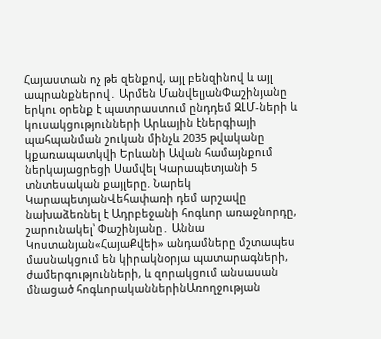Հայաստան ոչ թե զենքով, այլ բենզինով և այլ ապրանքներով․ Արմեն ՄանվելյանՓաշինյանը երկու օրենք է պատրաստում ընդդեմ ԶԼՄ-ների և կուսակցությունների Արևային էներգիայի պահպանման շուկան մինչև 2035 թվականը կքառապատկվի Երևանի Ավան համայնքում ներկայացրեցի Սամվել Կարապետյանի 5 տնտեսական քայլերը. Նարեկ ԿարապետյանՎեհափառի դեմ արշավը նախաձեռնել է Ադրբեջանի հոգևոր առաջնորդը, շարունակել՝ Փաշինյանը․ Աննա Կոստանյան«ՀայաՔվեի» անդամները մշտապես մասնակցում են կիրակնօրյա պատարագների, ժամերգությունների, և զորակցում անսասան մնացած հոգևորականներինԱռողջության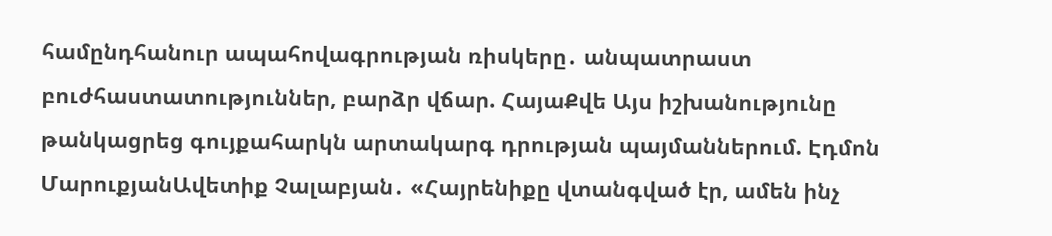համընդհանուր ապահովագրության ռիսկերը․ անպատրաստ բուժհաստատություններ, բարձր վճար. ՀայաՔվե Այս իշխանությունը թանկացրեց գույքահարկն արտակարգ դրության պայմաններում. Էդմոն ՄարուքյանԱվետիք Չալաբյան․ «Հայրենիքը վտանգված էր, ամեն ինչ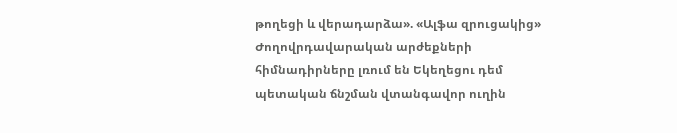թողեցի և վերադարձա». «Ալֆա զրուցակից» Ժողովրդավարական արժեքների հիմնադիրները լռում են Եկեղեցու դեմ պետական ճնշման վտանգավոր ուղին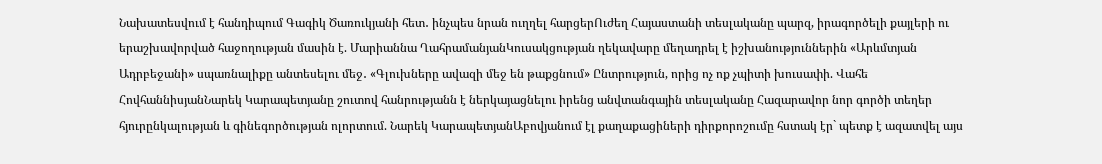Նախատեսվում է հանդիպում Գագիկ Ծառուկյանի հետ․ ինչպես նրան ուղղել հարցերՈւժեղ Հայաստանի տեսլականը պարզ, իրագործելի քայլերի ու երաշխավորված հաջողության մասին է. Մարիաննա ՂահրամանյանԿուսակցության ղեկավարը մեղադրել է իշխանություններին «Արևմտյան Ադրբեջանի» սպառնալիքը անտեսելու մեջ․ «Գլուխները ավազի մեջ են թաքցնում» Ընտրություն, որից ոչ ոք չպիտի խուսափի. Վահե ՀովհաննիսյանՆարեկ Կարապետյանը շուտով հանրությանն է ներկայացնելու իրենց անվտանգային տեսլականը Հազարավոր նոր գործի տեղեր հյուրընկալության և գինեգործության ոլորտում. Նարեկ ԿարապետյանԱբովյանում էլ քաղաքացիների դիրքորոշումը հստակ էր` պետք է ազատվել այս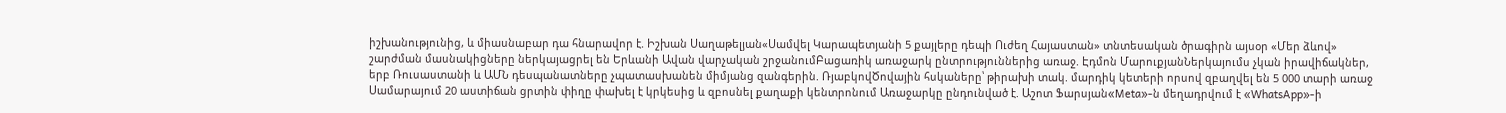իշխանությունից, և միասնաբար դա հնարավոր է. Իշխան Սաղաթելյան«Սամվել Կարապետյանի 5 քայլերը դեպի Ուժեղ Հայաստան» տնտեսական ծրագիրն այսօր «Մեր ձևով» շարժման մասնակիցները ներկայացրել են Երևանի Ավան վարչական շրջանումԲացառիկ առաջարկ ընտրություններից առաջ. Էդմոն ՄարուքյանՆերկայումս չկան իրավիճակներ, երբ Ռուսաստանի և ԱՄՆ դեսպանատները չպատասխանեն միմյանց զանգերին. ՌյաբկովԾովային հսկաները՝ թիրախի տակ. մարդիկ կետերի որսով զբաղվել են 5 000 տարի առաջ Սամարայում 20 աստիճան ցրտին փիղը փախել է կրկեսից և զբոսնել քաղաքի կենտրոնում Առաջարկը ընդունված է. Աշոտ Ֆարսյան«Meta»-ն մեղադրվում է «WhatsApp»-ի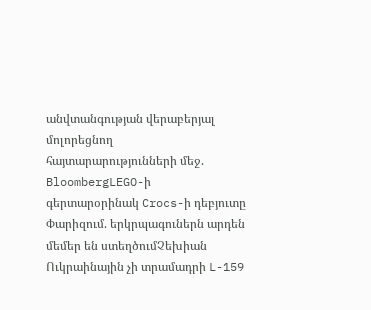անվտանգության վերաբերյալ մոլորեցնող հայտարարությունների մեջ. BloombergLEGO-ի գերտարօրինակ Crocs-ի դեբյուտը Փարիզում. երկրպագուներն արդեն մեմեր են ստեղծումՉեխիան Ուկրաինային չի տրամադրի L-159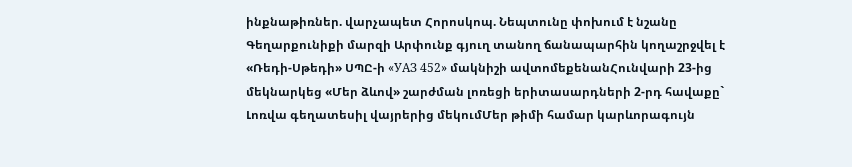ինքնաթիռներ. վարչապետ Հորոսկոպ. Նեպտունը փոխում է նշանը Գեղարքունիքի մարզի Արփունք գյուղ տանող ճանապարհին կողաշրջվել է «Ռեդի-Սթեդի» ՍՊԸ-ի «УАЗ 452» մակնիշի ավտոմեքենանՀունվարի 23-ից մեկնարկեց «Մեր ձևով» շարժման լոռեցի երիտասարդների 2-րդ հավաքը` Լոռվա գեղատեսիլ վայրերից մեկումՄեր թիմի համար կարևորագույն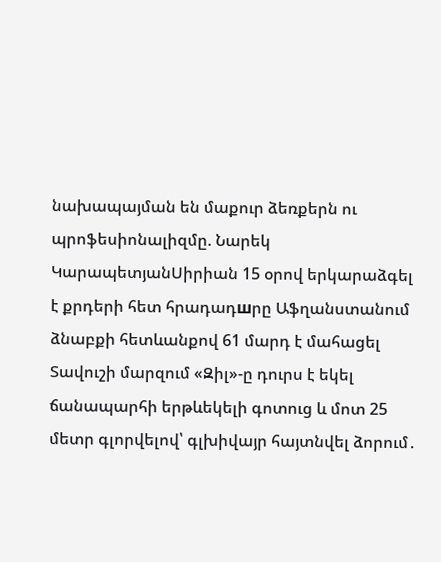նախապայման են մաքուր ձեռքերն ու պրոֆեսիոնալիզմը. Նարեկ ԿարապետյանՍիրիան 15 օրով երկարաձգել է քրդերի հետ հրադադшրը Աֆղանստանում ձնաբքի հետևանքով 61 մարդ է մահացել Տավուշի մարզում «Զիլ»-ը դուրս է եկել ճանապարհի երթևեկելի գոտուց և մոտ 25 մետր գլորվելով՝ գլխիվայր հայտնվել ձորում․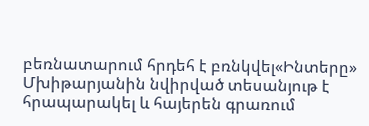բեռնատարում հրդեհ է բռնկվել«Ինտերը» Մխիթարյանին նվիրված տեսանյութ է հրապարակել և հայերեն գրառում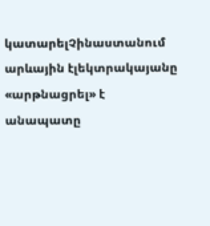կատարելՉինաստանում արևային էլեկտրակայանը «արթնացրել» է անապատը